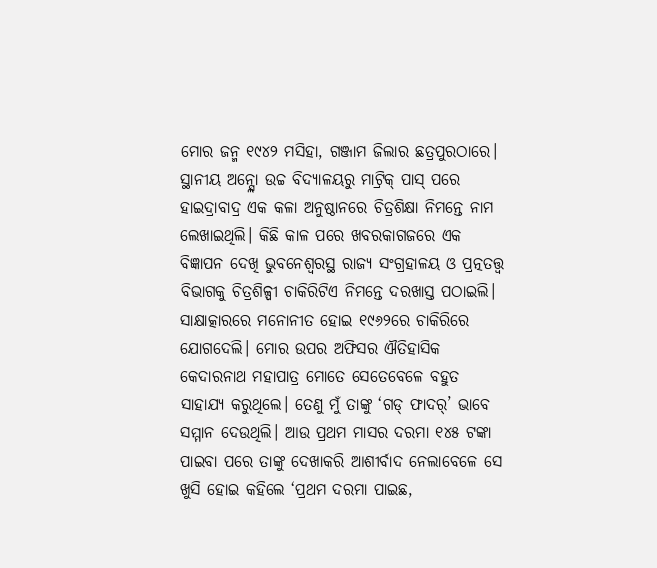ମୋର ଜନ୍ମ ୧୯୪୨ ମସିହା, ଗଞ୍ଜାମ ଜିଲାର ଛତ୍ରପୁରଠାରେ। ସ୍ଥାନୀୟ ଅନ୍ସ୍ଲୋ ଉଚ୍ଚ ବିଦ୍ୟାଳୟରୁ ମାଟ୍ରିକ୍ ପାସ୍ ପରେ ହାଇଦ୍ରାବାଦ୍ର ଏକ କଳା ଅନୁଷ୍ଠାନରେ ଚିତ୍ରଶିକ୍ଷା ନିମନ୍ତେ ନାମ ଲେଖାଇଥିଲି। କିଛି କାଳ ପରେ ଖବରକାଗଜରେ ଏକ ବିଜ୍ଞାପନ ଦେଖି ଭୁବନେଶ୍ୱରସ୍ଥ ରାଜ୍ୟ ସଂଗ୍ରହାଳୟ ଓ ପ୍ରତ୍ନତତ୍ତ୍ୱ ବିଭାଗକୁ ଚିତ୍ରଶିଳ୍ପୀ ଚାକିରିଟିଏ ନିମନ୍ତେ ଦରଖାସ୍ତ ପଠାଇଲି। ସାକ୍ଷାତ୍କାରରେ ମନୋନୀତ ହୋଇ ୧୯୬୨ରେ ଚାକିରିରେ ଯୋଗଦେଲି। ମୋର ଉପର ଅଫିସର ଐତିହାସିକ କେଦାରନାଥ ମହାପାତ୍ର ମୋତେ ସେତେବେଳେ ବହୁତ ସାହାଯ୍ୟ କରୁଥିଲେ। ତେଣୁ ମୁଁ ତାଙ୍କୁ ‘ଗଡ୍ ଫାଦର୍’ ଭାବେ ସମ୍ମାନ ଦେଉଥିଲି। ଆଉ ପ୍ରଥମ ମାସର ଦରମା ୧୪୫ ଟଙ୍କା ପାଇବା ପରେ ତାଙ୍କୁ ଦେଖାକରି ଆଶୀର୍ବାଦ ନେଲାବେଳେ ସେ ଖୁସି ହୋଇ କହିଲେ ‘ପ୍ରଥମ ଦରମା ପାଇଛ,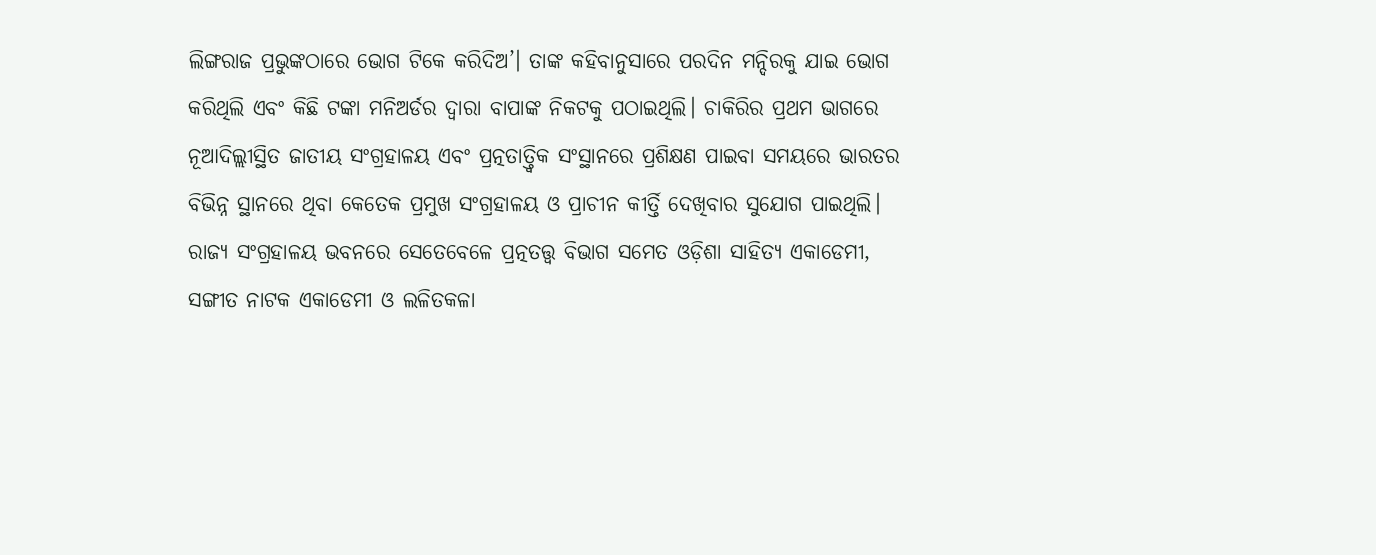ଲିଙ୍ଗରାଜ ପ୍ରଭୁଙ୍କଠାରେ ଭୋଗ ଟିକେ କରିଦିଅ’। ତାଙ୍କ କହିବାନୁସାରେ ପରଦିନ ମନ୍ଦିରକୁ ଯାଇ ଭୋଗ କରିଥିଲି ଏବଂ କିଛି ଟଙ୍କା ମନିଅର୍ଡର ଦ୍ୱାରା ବାପାଙ୍କ ନିକଟକୁ ପଠାଇଥିଲି। ଚାକିରିର ପ୍ରଥମ ଭାଗରେ ନୂଆଦିଲ୍ଲୀସ୍ଥିତ ଜାତୀୟ ସଂଗ୍ରହାଳୟ ଏବଂ ପ୍ରତ୍ନତାତ୍ତ୍ୱିକ ସଂସ୍ଥାନରେ ପ୍ରଶିକ୍ଷଣ ପାଇବା ସମୟରେ ଭାରତର ବିଭିନ୍ନ ସ୍ଥାନରେ ଥିବା କେତେକ ପ୍ରମୁଖ ସଂଗ୍ରହାଳୟ ଓ ପ୍ରାଚୀନ କୀର୍ତ୍ତି ଦେଖିବାର ସୁଯୋଗ ପାଇଥିଲି। ରାଜ୍ୟ ସଂଗ୍ରହାଳୟ ଭବନରେ ସେତେବେଳେ ପ୍ରତ୍ନତତ୍ତ୍ୱ ବିଭାଗ ସମେତ ଓଡ଼ିଶା ସାହିତ୍ୟ ଏକାଡେମୀ, ସଙ୍ଗୀତ ନାଟକ ଏକାଡେମୀ ଓ ଲଳିତକଳା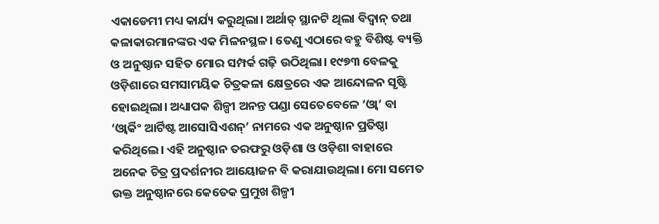ଏକାଡେମୀ ମଧ୍ୟ କାର୍ଯ୍ୟ କରୁଥିଲା। ଅର୍ଥାତ୍ ସ୍ଥାନଟି ଥିଲା ବିଦ୍ୱାନ୍ ତଥା କଳାକାରମାନଙ୍କର ଏକ ମିଳନସ୍ଥଳ। ତେଣୁ ଏଠାରେ ବହୁ ବିଶିଷ୍ଟ ବ୍ୟକ୍ତି ଓ ଅନୁଷ୍ଠାନ ସହିତ ମୋର ସମ୍ପର୍କ ଗଢ଼ି ଉଠିଥିଲା। ୧୯୭୩ ବେଳକୁ ଓଡ଼ିଶାରେ ସମସାମୟିକ ଚିତ୍ରକଳା କ୍ଷେତ୍ରରେ ଏକ ଆନ୍ଦୋଳନ ସୃଷ୍ଟି ହୋଇଥିଲା। ଅଧ୍ୟାପକ ଶିଳ୍ପୀ ଅନନ୍ତ ପଣ୍ଡା ସେତେବେଳେ ‘ଓ୍ବା’ ବା ‘ଓ୍ବାର୍କିଂ ଆର୍ଟିଷ୍ଟ ଆସୋସିଏଶନ୍’ ନାମରେ ଏକ ଅନୁଷ୍ଠାନ ପ୍ରତିଷ୍ଠା କରିଥିଲେ। ଏହି ଅନୁଷ୍ଠାନ ତରଫରୁ ଓଡ଼ିଶା ଓ ଓଡ଼ିଶା ବାହାରେ ଅନେକ ଚିତ୍ର ପ୍ରଦର୍ଶନୀର ଆୟୋଜନ ବି କରାଯାଉଥିଲା। ମୋ ସମେତ ଉକ୍ତ ଅନୁଷ୍ଠାନରେ କେତେକ ପ୍ରମୁଖ ଶିଳ୍ପୀ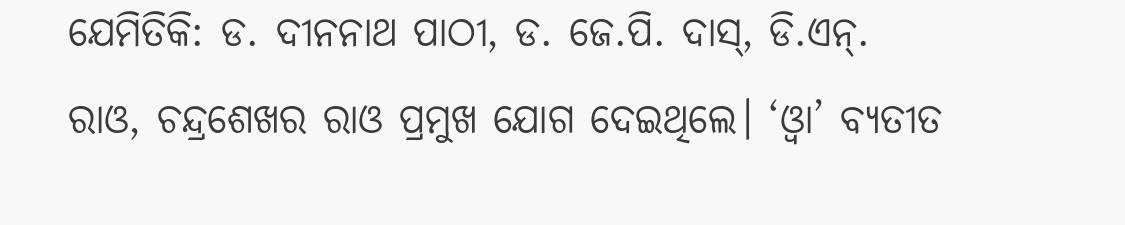ଯେମିତିକି: ଡ. ଦୀନନାଥ ପାଠୀ, ଡ. ଜେ.ପି. ଦାସ୍, ଡି.ଏନ୍. ରାଓ, ଚନ୍ଦ୍ରଶେଖର ରାଓ ପ୍ରମୁଖ ଯୋଗ ଦେଇଥିଲେ। ‘ଓ୍ବା’ ବ୍ୟତୀତ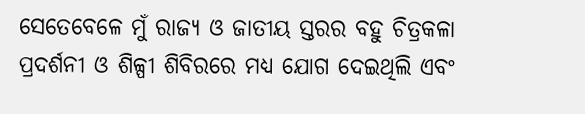ସେତେବେଳେ ମୁଁ ରାଜ୍ୟ ଓ ଜାତୀୟ ସ୍ତରର ବହୁ ଚିତ୍ରକଳା ପ୍ରଦର୍ଶନୀ ଓ ଶିଳ୍ପୀ ଶିବିରରେ ମଧ୍ୟ ଯୋଗ ଦେଇଥିଲି ଏବଂ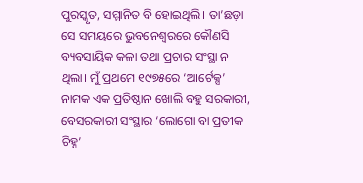ପୁରସ୍କୃତ, ସମ୍ମାନିତ ବି ହୋଇଥିଲି। ତା’ଛଡ଼ା ସେ ସମୟରେ ଭୁବନେଶ୍ୱରରେ କୌଣସି ବ୍ୟବସାୟିକ କଳା ତଥା ପ୍ରଚାର ସଂସ୍ଥା ନ ଥିଲା। ମୁଁ ପ୍ରଥମେ ୧୯୭୫ରେ ‘ଆର୍ଟେକ୍ସ’ ନାମକ ଏକ ପ୍ରତିଷ୍ଠାନ ଖୋଲି ବହୁ ସରକାରୀ, ବେସରକାରୀ ସଂସ୍ଥାର ‘ଲୋଗୋ ବା ପ୍ରତୀକ ଚିହ୍ନ’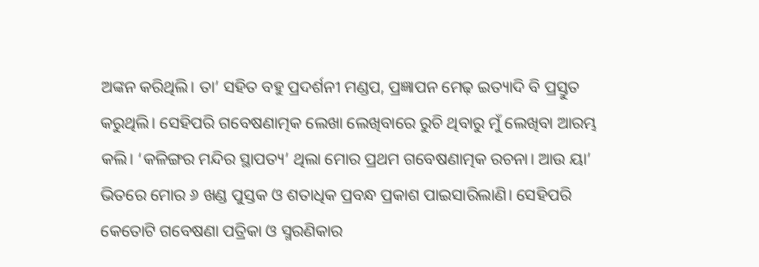ଅଙ୍କନ କରିଥିଲି। ତା’ ସହିତ ବହୁ ପ୍ରଦର୍ଶନୀ ମଣ୍ଡପ, ପ୍ରଜ୍ଞାପନ ମେଢ଼ ଇତ୍ୟାଦି ବି ପ୍ରସ୍ତୁତ କରୁଥିଲି। ସେହିପରି ଗବେଷଣାତ୍ମକ ଲେଖା ଲେଖିବାରେ ରୁଚି ଥିବାରୁ ମୁଁ ଲେଖିବା ଆରମ୍ଭ କଲି। ‘କଳିଙ୍ଗର ମନ୍ଦିର ସ୍ଥାପତ୍ୟ’ ଥିଲା ମୋର ପ୍ରଥମ ଗବେଷଣାତ୍ମକ ରଚନା। ଆଉ ୟା’ ଭିତରେ ମୋର ୬ ଖଣ୍ଡ ପୁସ୍ତକ ଓ ଶତାଧିକ ପ୍ରବନ୍ଧ ପ୍ରକାଶ ପାଇସାରିଲାଣି। ସେହିପରି କେତୋଟି ଗବେଷଣା ପତ୍ରିକା ଓ ସ୍ମରଣିକାର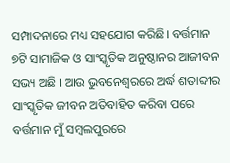ସମ୍ପାଦନାରେ ମଧ୍ୟ ସହଯୋଗ କରିଛି। ବର୍ତ୍ତମାନ ୭ଟି ସାମାଜିକ ଓ ସାଂସ୍କୃତିକ ଅନୁଷ୍ଠାନର ଆଜୀବନ ସଭ୍ୟ ଅଛି । ଆଉ ଭୁବନେଶ୍ୱରରେ ଅର୍ଦ୍ଧ ଶତାବ୍ଦୀର ସାଂସ୍କୃତିକ ଜୀବନ ଅତିବାହିତ କରିବା ପରେ ବର୍ତ୍ତମାନ ମୁଁ ସମ୍ବଲପୁରରେ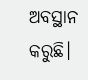ଅବସ୍ଥାନ କରୁଛି।